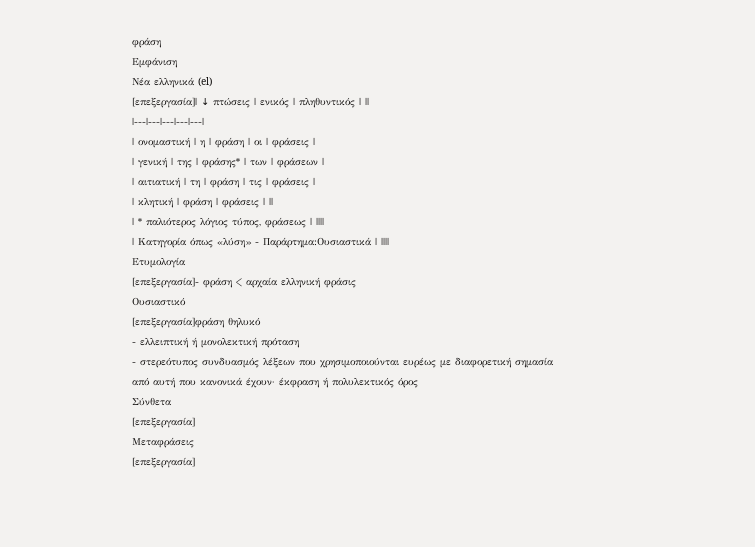φράση
Εμφάνιση
Νέα ελληνικά (el)
[επεξεργασία]| ↓ πτώσεις | ενικός | πληθυντικός | ||
|---|---|---|---|---|
| ονομαστική | η | φράση | οι | φράσεις |
| γενική | της | φράσης* | των | φράσεων |
| αιτιατική | τη | φράση | τις | φράσεις |
| κλητική | φράση | φράσεις | ||
| * παλιότερος λόγιος τύπος, φράσεως | ||||
| Κατηγορία όπως «λύση» - Παράρτημα:Ουσιαστικά | ||||
Ετυμολογία
[επεξεργασία]- φράση < αρχαία ελληνική φράσις
Ουσιαστικό
[επεξεργασία]φράση θηλυκό
- ελλειπτική ή μονολεκτική πρόταση
- στερεότυπος συνδυασμός λέξεων που χρησιμοποιούνται ευρέως με διαφορετική σημασία από αυτή που κανονικά έχουν· έκφραση ή πολυλεκτικός όρος
Σύνθετα
[επεξεργασία]
Μεταφράσεις
[επεξεργασία]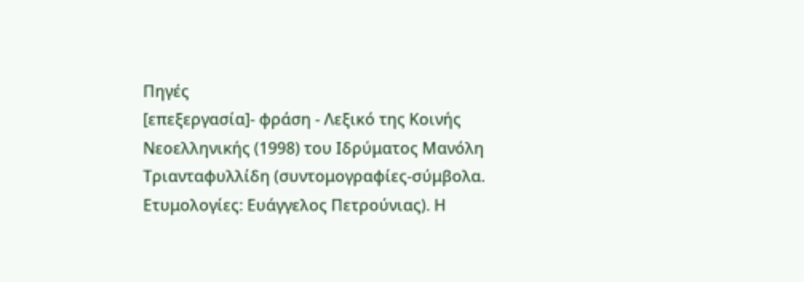Πηγές
[επεξεργασία]- φράση - Λεξικό της Κοινής Νεοελληνικής (1998) του Ιδρύματος Μανόλη Τριανταφυλλίδη (συντομογραφίες-σύμβολα. Ετυμολογίες: Ευάγγελος Πετρούνιας). Η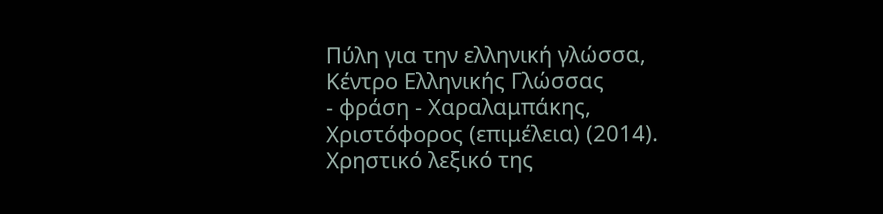Πύλη για την ελληνική γλώσσα, Κέντρο Ελληνικής Γλώσσας
- φράση - Χαραλαμπάκης, Χριστόφορος (επιμέλεια) (2014). Χρηστικό λεξικό της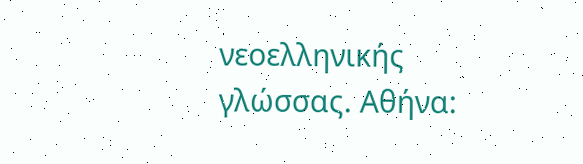νεοελληνικής γλώσσας. Αθήνα: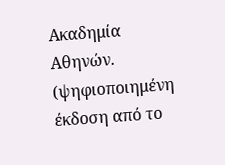Ακαδημία Αθηνών. (ψηφιοποιημένη έκδοση από το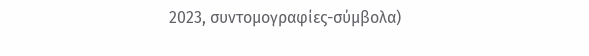2023, συντομογραφίες-σύμβολα)